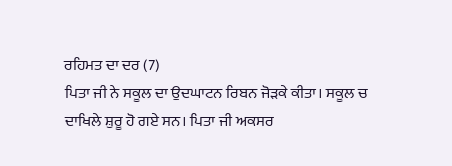ਰਹਿਮਤ ਦਾ ਦਰ (7)
ਪਿਤਾ ਜੀ ਨੇ ਸਕੂਲ ਦਾ ਉਦਘਾਟਨ ਰਿਬਨ ਜੋੜਕੇ ਕੀਤਾ। ਸਕੂਲ ਚ ਦਾਖਿਲੇ ਸ਼ੁਰੂ ਹੋ ਗਏ ਸਨ। ਪਿਤਾ ਜੀ ਅਕਸਰ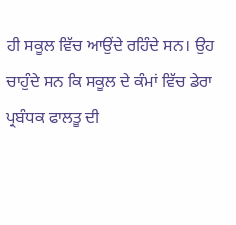ਹੀ ਸਕੂਲ ਵਿੱਚ ਆਉਂਦੇ ਰਹਿੰਦੇ ਸਨ। ਉਹ ਚਾਹੁੰਦੇ ਸਨ ਕਿ ਸਕੂਲ ਦੇ ਕੰਮਾਂ ਵਿੱਚ ਡੇਰਾ ਪ੍ਰਬੰਧਕ ਫਾਲਤੂ ਦੀ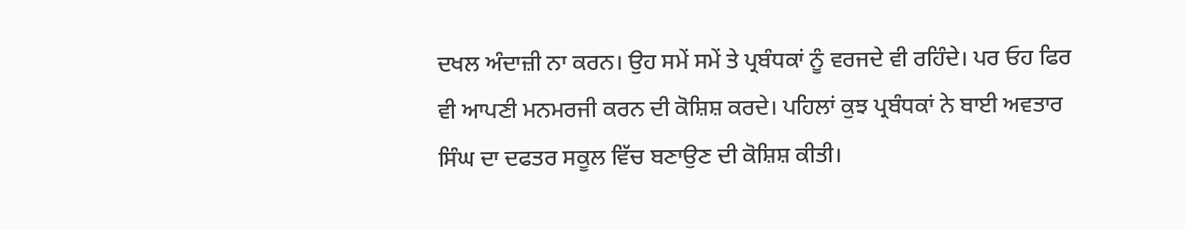ਦਖਲ ਅੰਦਾਜ਼ੀ ਨਾ ਕਰਨ। ਉਹ ਸਮੇਂ ਸਮੇਂ ਤੇ ਪ੍ਰਬੰਧਕਾਂ ਨੂੰ ਵਰਜਦੇ ਵੀ ਰਹਿੰਦੇ। ਪਰ ਓਹ ਫਿਰ ਵੀ ਆਪਣੀ ਮਨਮਰਜੀ ਕਰਨ ਦੀ ਕੋਸ਼ਿਸ਼ ਕਰਦੇ। ਪਹਿਲਾਂ ਕੁਝ ਪ੍ਰਬੰਧਕਾਂ ਨੇ ਬਾਈ ਅਵਤਾਰ ਸਿੰਘ ਦਾ ਦਫਤਰ ਸਕੂਲ ਵਿੱਚ ਬਣਾਉਣ ਦੀ ਕੋਸ਼ਿਸ਼ ਕੀਤੀ।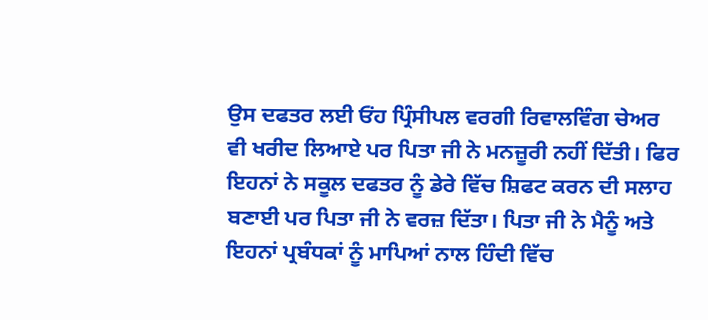ਉਸ ਦਫਤਰ ਲਈ ਓਂਹ ਪ੍ਰਿੰਸੀਪਲ ਵਰਗੀ ਰਿਵਾਲਵਿੰਗ ਚੇਅਰ ਵੀ ਖਰੀਦ ਲਿਆਏ ਪਰ ਪਿਤਾ ਜੀ ਨੇ ਮਨਜ਼ੂਰੀ ਨਹੀਂ ਦਿੱਤੀ। ਫਿਰ ਇਹਨਾਂ ਨੇ ਸਕੂਲ ਦਫਤਰ ਨੂੰ ਡੇਰੇ ਵਿੱਚ ਸ਼ਿਫਟ ਕਰਨ ਦੀ ਸਲਾਹ ਬਣਾਈ ਪਰ ਪਿਤਾ ਜੀ ਨੇ ਵਰਜ਼ ਦਿੱਤਾ। ਪਿਤਾ ਜੀ ਨੇ ਮੈਨੂੰ ਅਤੇ ਇਹਨਾਂ ਪ੍ਰਬੰਧਕਾਂ ਨੂੰ ਮਾਪਿਆਂ ਨਾਲ ਹਿੰਦੀ ਵਿੱਚ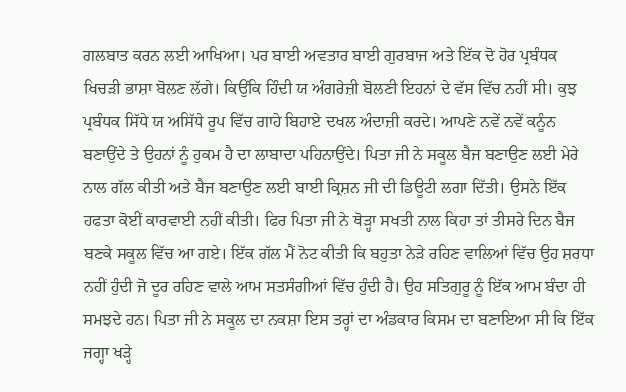ਗਲਬਾਤ ਕਰਨ ਲਈ ਆਖਿਆ। ਪਰ ਬਾਈ ਅਵਤਾਰ ਬਾਈ ਗੁਰਬਾਜ ਅਤੇ ਇੱਕ ਦੋ ਹੋਰ ਪ੍ਰਬੰਧਕ ਖਿਚੜੀ ਭਾਸ਼ਾ ਬੋਲਣ ਲੱਗੇ। ਕਿਉਂਕਿ ਹਿੰਦੀ ਯ ਅੰਗਰੇਜ਼ੀ ਬੋਲਣੀ ਇਹਨਾਂ ਦੇ ਵੱਸ ਵਿੱਚ ਨਹੀਂ ਸੀ। ਕੁਝ ਪ੍ਰਬੰਧਕ ਸਿੱਧੇ ਯ ਅਸਿੱਧੇ ਰੂਪ ਵਿੱਚ ਗਾਹੇ ਬਿਹਾਏ ਦਖਲ ਅੰਦਾਜ਼ੀ ਕਰਦੇ। ਆਪਣੇ ਨਵੇਂ ਨਵੇਂ ਕਨੂੰਨ ਬਣਾਉਂਦੇ ਤੇ ਉਹਨਾਂ ਨੂੰ ਹੁਕਮ ਹੈ ਦਾ ਲਾਬਾਦਾ ਪਹਿਨਾਉਂਦੇ। ਪਿਤਾ ਜੀ ਨੇ ਸਕੂਲ ਬੈਜ ਬਣਾਉਣ ਲਈ ਮੇਰੇ ਨਾਲ ਗੱਲ ਕੀਤੀ ਅਤੇ ਬੈਜ ਬਣਾਉਣ ਲਈ ਬਾਈ ਕ੍ਰਿਸ਼ਨ ਜੀ ਦੀ ਡਿਊਟੀ ਲਗਾ ਦਿੱਤੀ। ਉਸਨੇ ਇੱਕ ਹਫਤਾ ਕੋਈਂ ਕਾਰਵਾਈ ਨਹੀਂ ਕੀਤੀ। ਫਿਰ ਪਿਤਾ ਜੀ ਨੇ ਥੋੜ੍ਹਾ ਸਖਤੀ ਨਾਲ ਕਿਹਾ ਤਾਂ ਤੀਸਰੇ ਦਿਨ ਬੈਜ ਬਣਕੇ ਸਕੂਲ ਵਿੱਚ ਆ ਗਏ। ਇੱਕ ਗੱਲ ਮੈਂ ਨੋਟ ਕੀਤੀ ਕਿ ਬਹੁਤਾ ਨੇੜੇ ਰਹਿਣ ਵਾਲਿਆਂ ਵਿੱਚ ਉਹ ਸ਼ਰਧਾ ਨਹੀਂ ਹੁੰਦੀ ਜੋ ਦੂਰ ਰਹਿਣ ਵਾਲੇ ਆਮ ਸਤਸੰਗੀਆਂ ਵਿੱਚ ਹੁੰਦੀ ਹੈ। ਉਹ ਸਤਿਗੁਰੂ ਨੂੰ ਇੱਕ ਆਮ ਬੰਦਾ ਹੀ ਸਮਝਦੇ ਹਨ। ਪਿਤਾ ਜੀ ਨੇ ਸਕੂਲ ਦਾ ਨਕਸ਼ਾ ਇਸ ਤਰ੍ਹਾਂ ਦਾ ਅੰਡਕਾਰ ਕਿਸਮ ਦਾ ਬਣਾਇਆ ਸੀ ਕਿ ਇੱਕ ਜਗ੍ਹਾ ਖੜ੍ਹੇ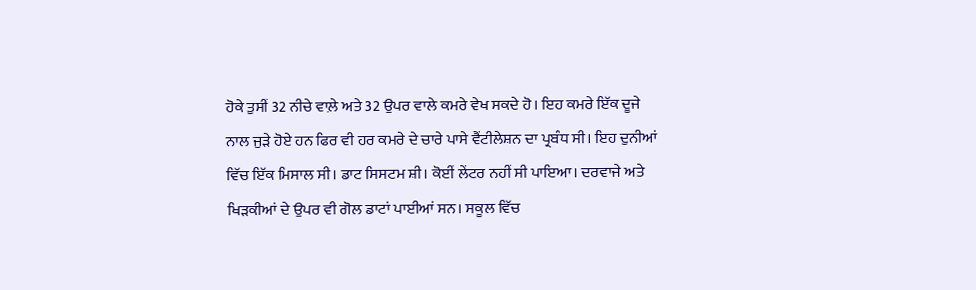ਹੋਕੇ ਤੁਸੀਂ 32 ਨੀਚੇ ਵਾਲ਼ੇ ਅਤੇ 32 ਉਪਰ ਵਾਲੇ ਕਮਰੇ ਵੇਖ ਸਕਦੇ ਹੋ। ਇਹ ਕਮਰੇ ਇੱਕ ਦੂਜੇ ਨਾਲ ਜੁੜੇ ਹੋਏ ਹਨ ਫਿਰ ਵੀ ਹਰ ਕਮਰੇ ਦੇ ਚਾਰੇ ਪਾਸੇ ਵੈਂਟੀਲੇਸ਼ਨ ਦਾ ਪ੍ਰਬੰਧ ਸੀ। ਇਹ ਦੁਨੀਆਂ ਵਿੱਚ ਇੱਕ ਮਿਸਾਲ ਸੀ। ਡਾਟ ਸਿਸਟਮ ਸ਼ੀ। ਕੋਈਂ ਲੇਂਟਰ ਨਹੀਂ ਸੀ ਪਾਇਆ। ਦਰਵਾਜੇ ਅਤੇ ਖਿੜਕੀਆਂ ਦੇ ਉਪਰ ਵੀ ਗੋਲ ਡਾਟਾਂ ਪਾਈਆਂ ਸਨ। ਸਕੂਲ ਵਿੱਚ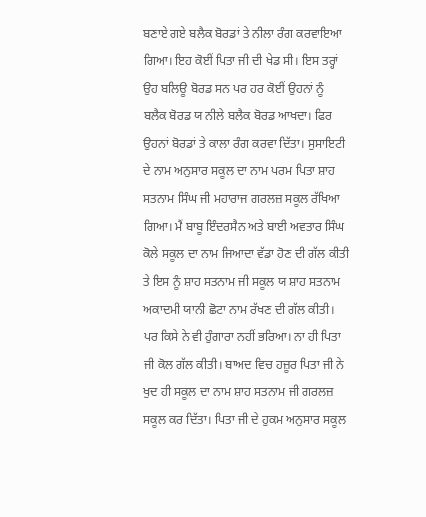ਬਣਾਏ ਗਏ ਬਲੈਕ ਬੋਰਡਾਂ ਤੇ ਨੀਲਾ ਰੰਗ ਕਰਵਾਇਆ ਗਿਆ। ਇਹ ਕੋਈਂ ਪਿਤਾ ਜੀ ਦੀ ਖੇਡ ਸੀ। ਇਸ ਤਰ੍ਹਾਂ ਉਹ ਬਲਿਊ ਬੋਰਡ ਸਨ ਪਰ ਹਰ ਕੋਈਂ ਉਹਨਾਂ ਨੂੰ ਬਲੈਕ ਬੋਰਡ ਯ ਨੀਲੇ ਬਲੈਕ ਬੋਰਡ ਆਖਦਾ। ਫਿਰ ਉਹਨਾਂ ਬੋਰਡਾਂ ਤੇ ਕਾਲਾ ਰੰਗ ਕਰਵਾ ਦਿੱਤਾ। ਸੁਸਾਇਟੀ ਦੇ ਨਾਮ ਅਨੁਸਾਰ ਸਕੂਲ ਦਾ ਨਾਮ ਪਰਮ ਪਿਤਾ ਸ਼ਾਹ ਸਤਨਾਮ ਸਿੰਘ ਜੀ ਮਹਾਰਾਜ ਗਰਲਜ਼ ਸਕੂਲ ਰੱਖਿਆ ਗਿਆ। ਮੈਂ ਬਾਬੂ ਇੰਦਰਸੈਨ ਅਤੇ ਬਾਈ ਅਵਤਾਰ ਸਿੰਘ ਕੋਲੇ ਸਕੂਲ ਦਾ ਨਾਮ ਜਿਆਦਾ ਵੱਡਾ ਹੋਣ ਦੀ ਗੱਲ ਕੀਤੀ ਤੇ ਇਸ ਨੂੰ ਸ਼ਾਹ ਸਤਨਾਮ ਜੀ ਸਕੂਲ ਯ ਸ਼ਾਹ ਸਤਨਾਮ ਅਕਾਦਮੀ ਯਾਨੀ ਛੋਟਾ ਨਾਮ ਰੱਖਣ ਦੀ ਗੱਲ ਕੀਤੀ। ਪਰ ਕਿਸੇ ਨੇ ਵੀ ਹੁੰਗਾਰਾ ਨਹੀਂ ਭਰਿਆ। ਨਾ ਹੀ ਪਿਤਾ ਜੀ ਕੋਲ ਗੱਲ ਕੀਤੀ। ਬਾਅਦ ਵਿਚ ਹਜ਼ੂਰ ਪਿਤਾ ਜੀ ਨੇ ਖੁਦ ਹੀ ਸਕੂਲ ਦਾ ਨਾਮ ਸ਼ਾਹ ਸਤਨਾਮ ਜੀ ਗਰਲਜ਼ ਸਕੂਲ ਕਰ ਦਿੱਤਾ। ਪਿਤਾ ਜੀ ਦੇ ਹੁਕਮ ਅਨੁਸਾਰ ਸਕੂਲ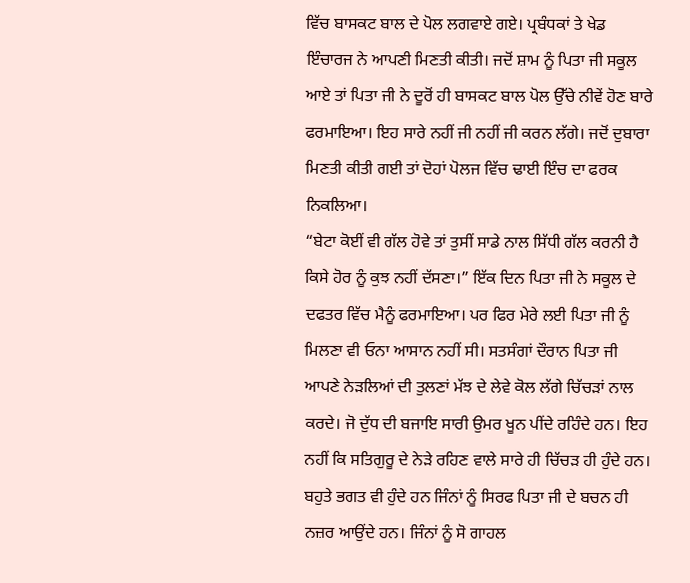ਵਿੱਚ ਬਾਸਕਟ ਬਾਲ ਦੇ ਪੋਲ ਲਗਵਾਏ ਗਏ। ਪ੍ਰਬੰਧਕਾਂ ਤੇ ਖੇਡ ਇੰਚਾਰਜ ਨੇ ਆਪਣੀ ਮਿਣਤੀ ਕੀਤੀ। ਜਦੋਂ ਸ਼ਾਮ ਨੂੰ ਪਿਤਾ ਜੀ ਸਕੂਲ ਆਏ ਤਾਂ ਪਿਤਾ ਜੀ ਨੇ ਦੂਰੋਂ ਹੀ ਬਾਸਕਟ ਬਾਲ ਪੋਲ ਉੱਚੇ ਨੀਵੇਂ ਹੋਣ ਬਾਰੇ ਫਰਮਾਇਆ। ਇਹ ਸਾਰੇ ਨਹੀਂ ਜੀ ਨਹੀਂ ਜੀ ਕਰਨ ਲੱਗੇ। ਜਦੋਂ ਦੁਬਾਰਾ ਮਿਣਤੀ ਕੀਤੀ ਗਈ ਤਾਂ ਦੋਹਾਂ ਪੋਲਜ ਵਿੱਚ ਢਾਈ ਇੰਚ ਦਾ ਫਰਕ ਨਿਕਲਿਆ।
“ਬੇਟਾ ਕੋਈਂ ਵੀ ਗੱਲ ਹੋਵੇ ਤਾਂ ਤੁਸੀਂ ਸਾਡੇ ਨਾਲ ਸਿੱਧੀ ਗੱਲ ਕਰਨੀ ਹੈ ਕਿਸੇ ਹੋਰ ਨੂੰ ਕੁਝ ਨਹੀਂ ਦੱਸਣਾ।” ਇੱਕ ਦਿਨ ਪਿਤਾ ਜੀ ਨੇ ਸਕੂਲ ਦੇ ਦਫਤਰ ਵਿੱਚ ਮੈਨੂੰ ਫਰਮਾਇਆ। ਪਰ ਫਿਰ ਮੇਰੇ ਲਈ ਪਿਤਾ ਜੀ ਨੂੰ ਮਿਲਣਾ ਵੀ ਓਨਾ ਆਸਾਨ ਨਹੀਂ ਸੀ। ਸਤਸੰਗਾਂ ਦੌਰਾਨ ਪਿਤਾ ਜੀ ਆਪਣੇ ਨੇੜਲਿਆਂ ਦੀ ਤੁਲਣਾਂ ਮੱਝ ਦੇ ਲੇਵੇ ਕੋਲ ਲੱਗੇ ਚਿੱਚੜਾਂ ਨਾਲ ਕਰਦੇ। ਜੋ ਦੁੱਧ ਦੀ ਬਜਾਇ ਸਾਰੀ ਉਮਰ ਖੂਨ ਪੀਂਦੇ ਰਹਿੰਦੇ ਹਨ। ਇਹ ਨਹੀਂ ਕਿ ਸਤਿਗੁਰੂ ਦੇ ਨੇੜੇ ਰਹਿਣ ਵਾਲੇ ਸਾਰੇ ਹੀ ਚਿੱਚੜ ਹੀ ਹੁੰਦੇ ਹਨ। ਬਹੁਤੇ ਭਗਤ ਵੀ ਹੁੰਦੇ ਹਨ ਜਿੰਨਾਂ ਨੂੰ ਸਿਰਫ ਪਿਤਾ ਜੀ ਦੇ ਬਚਨ ਹੀ ਨਜ਼ਰ ਆਉਂਦੇ ਹਨ। ਜਿੰਨਾਂ ਨੂੰ ਸੋ ਗਾਹਲ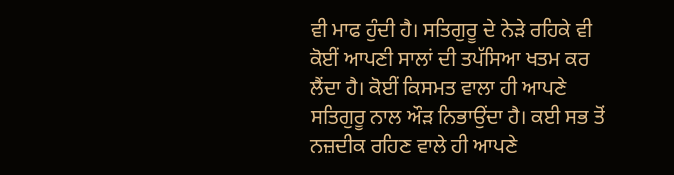ਵੀ ਮਾਫ ਹੁੰਦੀ ਹੈ। ਸਤਿਗੁਰੂ ਦੇ ਨੇੜੇ ਰਹਿਕੇ ਵੀ ਕੋਈਂ ਆਪਣੀ ਸਾਲਾਂ ਦੀ ਤਪੱਸਿਆ ਖਤਮ ਕਰ ਲੈਂਦਾ ਹੈ। ਕੋਈਂ ਕਿਸਮਤ ਵਾਲਾ ਹੀ ਆਪਣੇ ਸਤਿਗੁਰੂ ਨਾਲ ਔਡ਼ ਨਿਭਾਉਂਦਾ ਹੈ। ਕਈ ਸਭ ਤੋਂ ਨਜ਼ਦੀਕ ਰਹਿਣ ਵਾਲੇ ਹੀ ਆਪਣੇ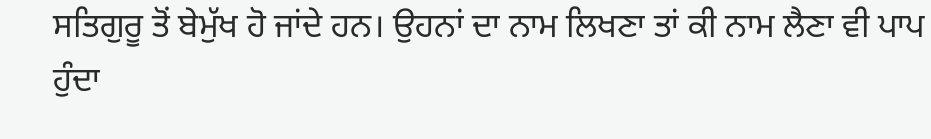ਸਤਿਗੁਰੂ ਤੋਂ ਬੇਮੁੱਖ ਹੋ ਜਾਂਦੇ ਹਨ। ਉਹਨਾਂ ਦਾ ਨਾਮ ਲਿਖਣਾ ਤਾਂ ਕੀ ਨਾਮ ਲੈਣਾ ਵੀ ਪਾਪ ਹੁੰਦਾ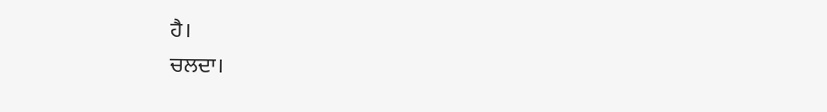ਹੈ।
ਚਲਦਾ।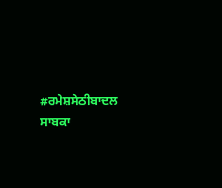#ਰਮੇਸ਼ਸੇਠੀਬਾਦਲ
ਸਾਬਕਾ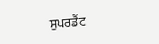ਸੁਪਰਡੈਂਟ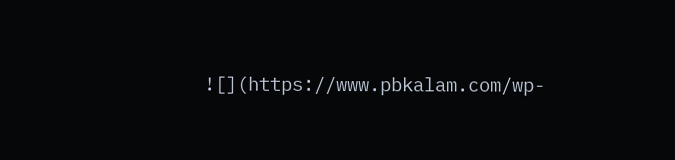![](https://www.pbkalam.com/wp-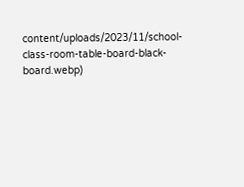content/uploads/2023/11/school-class-room-table-board-black-board.webp)